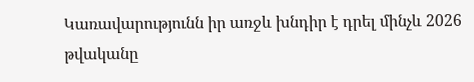Կառավարությունն իր առջև խնդիր է դրել մինչև 2026 թվականը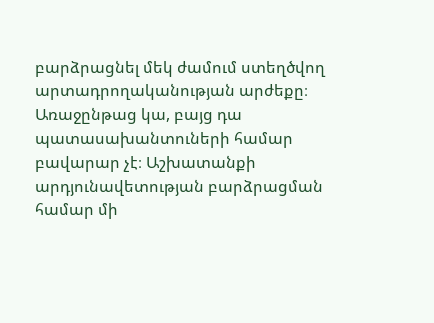բարձրացնել մեկ ժամում ստեղծվող արտադրողականության արժեքը։ Առաջընթաց կա, բայց դա պատասախանտուների համար բավարար չէ։ Աշխատանքի արդյունավետության բարձրացման համար մի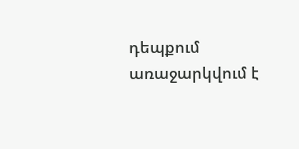դեպքում առաջարկվում է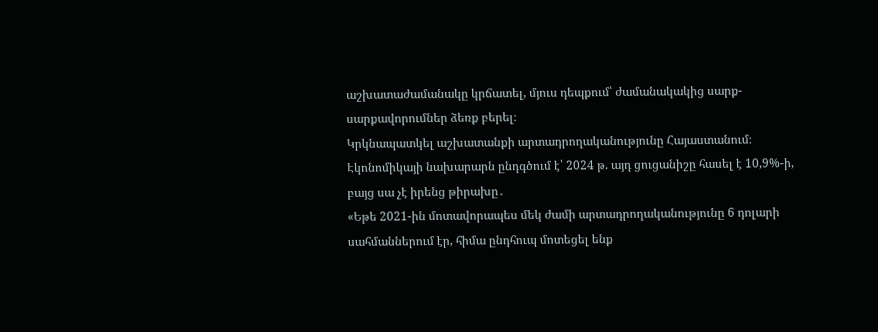աշխատաժամանակը կրճատել, մյուս դեպքում՝ ժամանակակից սարք-սարքավորումներ ձեռք բերել։
Կրկնապատկել աշխատանքի արտադրողականությունը Հայաստանում։ Էկոնոմիկայի նախարարն ընդգծում է՝ 2024 թ. այդ ցուցանիշը հասել է 10,9%-ի, բայց սա չէ իրենց թիրախը․
«Եթե 2021-ին մոտավորապես մեկ ժամի արտադրողականությունը 6 դոլարի սահմաններում էր, հիմա ընդհուպ մոտեցել ենք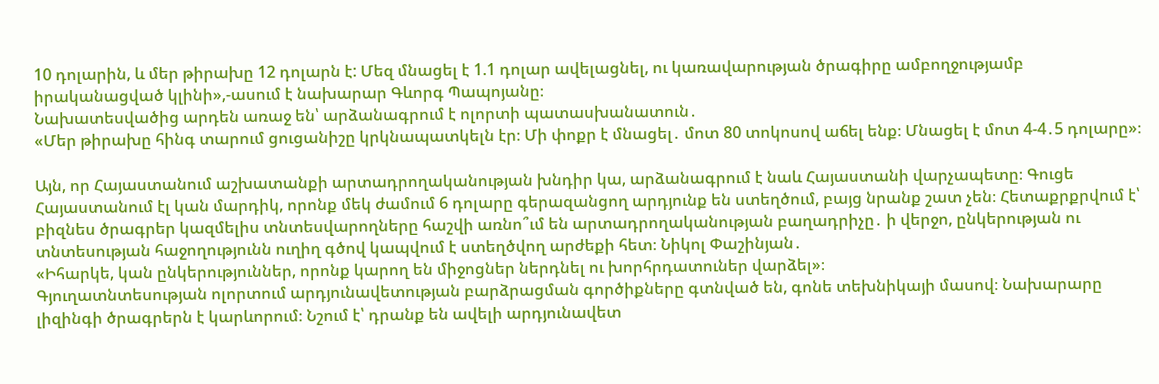10 դոլարին, և մեր թիրախը 12 դոլարն է: Մեզ մնացել է 1.1 դոլար ավելացնել, ու կառավարության ծրագիրը ամբողջությամբ իրականացված կլինի»,-ասում է նախարար Գևորգ Պապոյանը։
Նախատեսվածից արդեն առաջ են՝ արձանագրում է ոլորտի պատասխանատուն․
«Մեր թիրախը հինգ տարում ցուցանիշը կրկնապատկելն էր։ Մի փոքր է մնացել․ մոտ 80 տոկոսով աճել ենք։ Մնացել է մոտ 4-4․5 դոլարը»։

Այն, որ Հայաստանում աշխատանքի արտադրողականության խնդիր կա, արձանագրում է նաև Հայաստանի վարչապետը։ Գուցե Հայաստանում էլ կան մարդիկ, որոնք մեկ ժամում 6 դոլարը գերազանցող արդյունք են ստեղծում, բայց նրանք շատ չեն։ Հետաքրքրվում է՝ բիզնես ծրագրեր կազմելիս տնտեսվարողները հաշվի առնո՞ւմ են արտադրողականության բաղադրիչը․ ի վերջո, ընկերության ու տնտեսության հաջողությունն ուղիղ գծով կապվում է ստեղծվող արժեքի հետ։ Նիկոլ Փաշինյան․
«Իհարկե, կան ընկերություններ, որոնք կարող են միջոցներ ներդնել ու խորհրդատուներ վարձել»։
Գյուղատնտեսության ոլորտում արդյունավետության բարձրացման գործիքները գտնված են, գոնե տեխնիկայի մասով։ Նախարարը լիզինգի ծրագրերն է կարևորում։ Նշում է՝ դրանք են ավելի արդյունավետ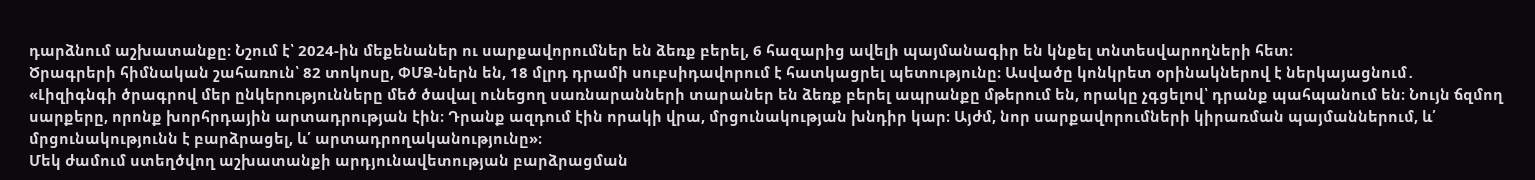դարձնում աշխատանքը։ Նշում է՝ 2024-ին մեքենաներ ու սարքավորումներ են ձեռք բերել, 6 հազարից ավելի պայմանագիր են կնքել տնտեսվարողների հետ։
Ծրագրերի հիմնական շահառուն՝ 82 տոկոսը, ՓՄՁ-ներն են, 18 մլրդ դրամի սուբսիդավորում է հատկացրել պետությունը։ Ասվածը կոնկրետ օրինակներով է ներկայացնում․
«Լիզիգնգի ծրագրով մեր ընկերությունները մեծ ծավալ ունեցող սառնարանների տարաներ են ձեռք բերել ապրանքը մթերում են, որակը չգցելով՝ դրանք պահպանում են։ Նույն ճզմող սարքերը, որոնք խորհրդային արտադրության էին։ Դրանք ազդում էին որակի վրա, մրցունակության խնդիր կար։ Այժմ, նոր սարքավորումների կիրառման պայմաններում, և՛ մրցունակությունն է բարձրացել, և՛ արտադրողականությունը»։
Մեկ ժամում ստեղծվող աշխատանքի արդյունավետության բարձրացման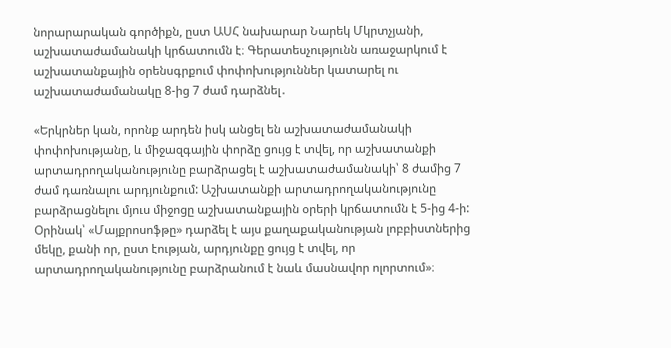նորարարական գործիքն, ըստ ԱՍՀ նախարար Նարեկ Մկրտչյանի, աշխատաժամանակի կրճատումն է։ Գերատեսչությունն առաջարկում է աշխատանքային օրենսգրքում փոփոխություններ կատարել ու աշխատաժամանակը 8-ից 7 ժամ դարձնել․

«Երկրներ կան, որոնք արդեն իսկ անցել են աշխատաժամանակի փոփոխությանը, և միջազգային փորձը ցույց է տվել, որ աշխատանքի արտադրողականությունը բարձրացել է աշխատաժամանակի՝ 8 ժամից 7 ժամ դառնալու արդյունքում: Աշխատանքի արտադրողականությունը բարձրացնելու մյուս միջոցը աշխատանքային օրերի կրճատումն է 5-ից 4-ի: Օրինակ՝ «Մայքրոսոֆթը» դարձել է այս քաղաքականության լոբբիստներից մեկը, քանի որ, ըստ էության, արդյունքը ցույց է տվել, որ արտադրողականությունը բարձրանում է նաև մասնավոր ոլորտում»։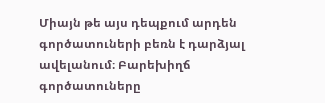Միայն թե այս դեպքում արդեն գործատուների բեռն է դարձյալ ավելանում։ Բարեխիղճ գործատուները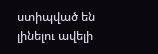ստիպված են լինելու ավելի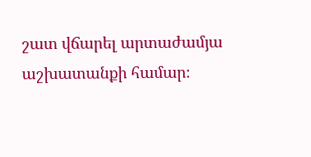շատ վճարել արտաժամյա աշխատանքի համար։